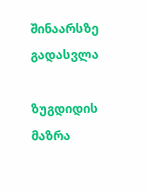შინაარსზე გადასვლა

ზუგდიდის მაზრა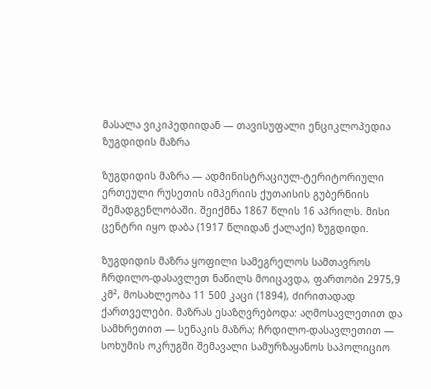მასალა ვიკიპედიიდან — თავისუფალი ენციკლოპედია
ზუგდიდის მაზრა

ზუგდიდის მაზრა — ადმინისტრაციულ-ტერიტორიული ერთეული რუსეთის იმპერიის ქუთაისის გუბერნიის შემადგენლობაში. შეიქმნა 1867 წლის 16 აპრილს. მისი ცენტრი იყო დაბა (1917 წლიდან ქალაქი) ზუგდიდი.

ზუგდიდის მაზრა ყოფილი სამეგრელოს სამთავროს ჩრდილო-დასავლეთ ნაწილს მოიცავდა, ფართობი 2975,9 კმ², მოსახლეობა 11 500 კაცი (1894), ძირითადად ქართველები. მაზრას ესაზღვრებოდა: აღმოსავლეთით და სამხრეთით — სენაკის მაზრა; ჩრდილო-დასავლეთით — სოხუმის ოკრუგში შემავალი სამურზაყანოს საპოლიციო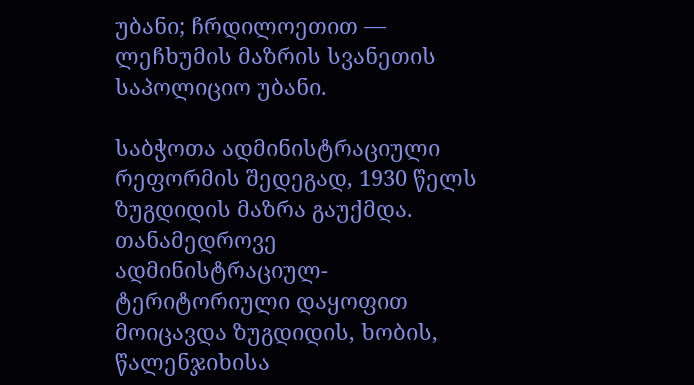უბანი; ჩრდილოეთით — ლეჩხუმის მაზრის სვანეთის საპოლიციო უბანი.

საბჭოთა ადმინისტრაციული რეფორმის შედეგად, 1930 წელს ზუგდიდის მაზრა გაუქმდა. თანამედროვე ადმინისტრაციულ-ტერიტორიული დაყოფით მოიცავდა ზუგდიდის, ხობის, წალენჯიხისა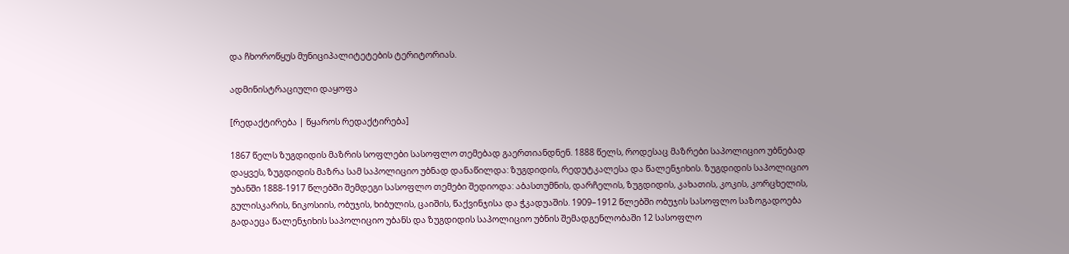და ჩხოროწყუს მუნიციპალიტეტების ტერიტორიას.

ადმინისტრაციული დაყოფა

[რედაქტირება | წყაროს რედაქტირება]

1867 წელს ზუგდიდის მაზრის სოფლები სასოფლო თემებად გაერთიანდნენ. 1888 წელს, როდესაც მაზრები საპოლიციო უბნებად დაყვეს, ზუგდიდის მაზრა სამ საპოლიციო უბნად დანაწილდა: ზუგდიდის, რედუტკალესა და წალენჯიხის. ზუგდიდის საპოლიციო უბანში 1888-1917 წლებში შემდეგი სასოფლო თემები შედიოდა: აბასთუმნის, დარჩელის, ზუგდიდის, კახათის, კოკის, კორცხელის, გულისკარის, ნიკოსიის, ობუჯის, ხიბულის, ცაიშის, წაქვინჯისა და ჭკადუაშის. 1909–1912 წლებში ობუჯის სასოფლო საზოგადოება გადაეცა წალენჯიხის საპოლიციო უბანს და ზუგდიდის საპოლიციო უბნის შემადგენლობაში 12 სასოფლო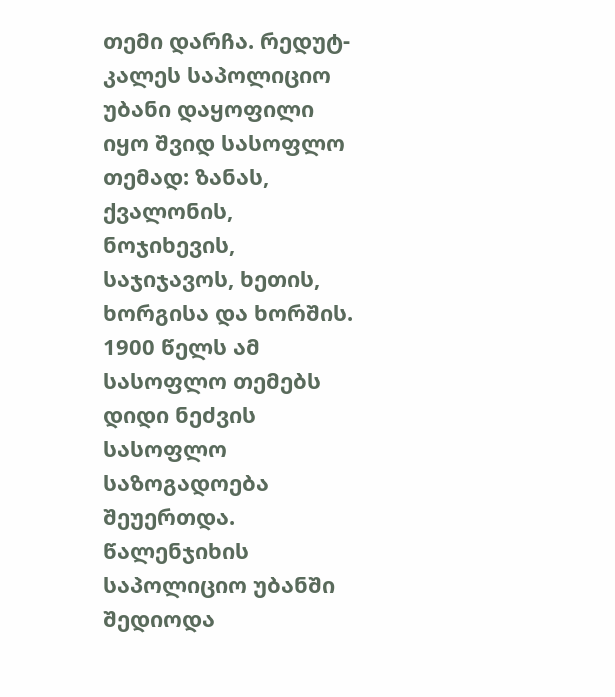თემი დარჩა. რედუტ-კალეს საპოლიციო უბანი დაყოფილი იყო შვიდ სასოფლო თემად: ზანას, ქვალონის, ნოჯიხევის, საჯიჯავოს, ხეთის, ხორგისა და ხორშის. 1900 წელს ამ სასოფლო თემებს დიდი ნეძვის სასოფლო საზოგადოება შეუერთდა. წალენჯიხის საპოლიციო უბანში შედიოდა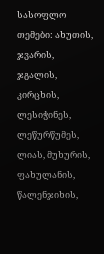სასოფლო თემები: ახუთის, ჯვარის, ჯგალის, კირცხის, ლესიჭინეს, ლეწურწუმეს, ლიას, მუხურის, ფახულანის, წალენჯიხის,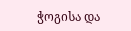ჭოგისა და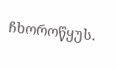ჩხოროწყუს.